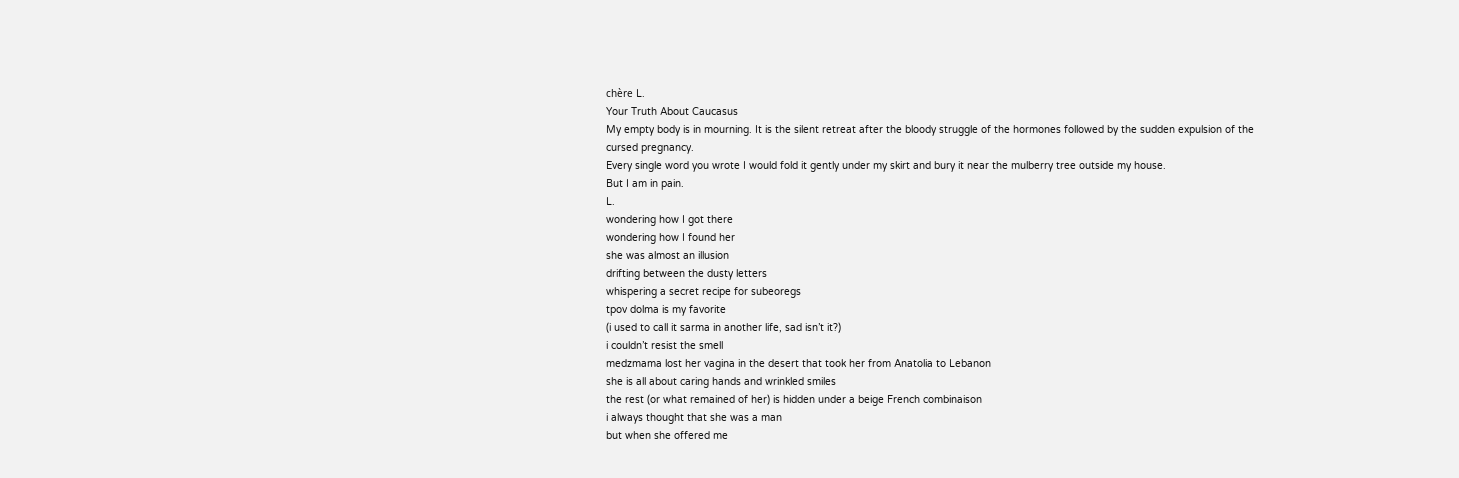chère L.
Your Truth About Caucasus
My empty body is in mourning. It is the silent retreat after the bloody struggle of the hormones followed by the sudden expulsion of the cursed pregnancy.
Every single word you wrote I would fold it gently under my skirt and bury it near the mulberry tree outside my house.
But I am in pain.
L.
wondering how I got there
wondering how I found her
she was almost an illusion
drifting between the dusty letters
whispering a secret recipe for subeoregs
tpov dolma is my favorite
(i used to call it sarma in another life, sad isn’t it?)
i couldn’t resist the smell
medzmama lost her vagina in the desert that took her from Anatolia to Lebanon
she is all about caring hands and wrinkled smiles
the rest (or what remained of her) is hidden under a beige French combinaison
i always thought that she was a man
but when she offered me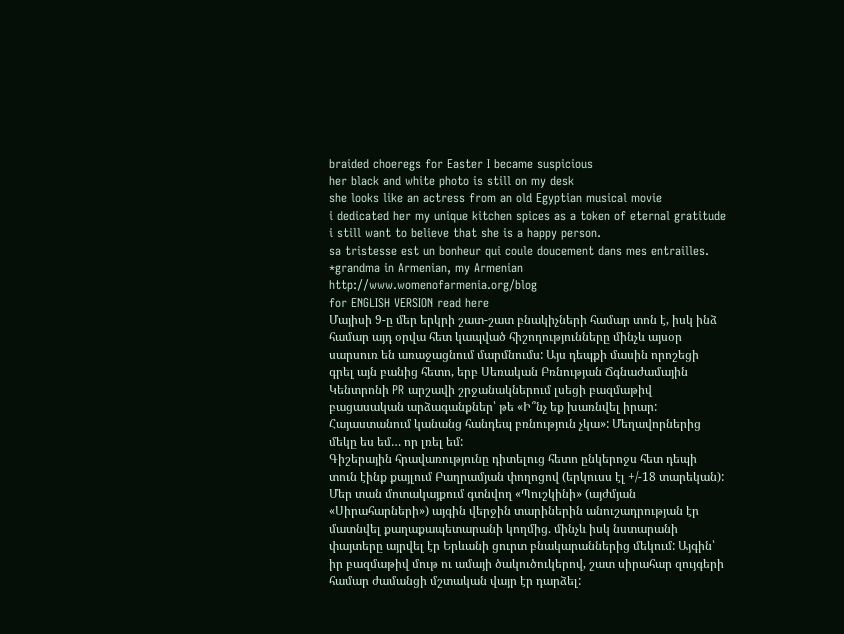braided choeregs for Easter I became suspicious
her black and white photo is still on my desk
she looks like an actress from an old Egyptian musical movie
i dedicated her my unique kitchen spices as a token of eternal gratitude
i still want to believe that she is a happy person.
sa tristesse est un bonheur qui coule doucement dans mes entrailles.
*grandma in Armenian, my Armenian
http://www.womenofarmenia.org/blog
for ENGLISH VERSION read here
Մայիսի 9-ը մեր երկրի շատ-շատ բնակիչների համար տոն է, իսկ ինձ համար այդ օրվա հետ կապված հիշողությունները մինչև այսօր սարսուռ են առաջացնում մարմնումս: Այս դեպքի մասին որոշեցի գրել այն բանից հետո, երբ Սեռական Բռնության Ճգնաժամային Կենտրոնի PR արշավի շրջանակներում լսեցի բազմաթիվ բացասական արձագանքներ՝ թե «Ի՞նչ եք խառնվել իրար: Հայաստանում կանանց հանդեպ բռնություն չկա»: Մեղավորներից մեկը ես եմ… որ լռել եմ:
Գիշերային հրավառությունը դիտելուց հետո ընկերոջս հետ դեպի տուն էինք քայլում Բաղրամյան փողոցով (երկուսս էլ +/-18 տարեկան): Մեր տան մոտակայքում գտնվող «Պուշկինի» (այժմյան «Սիրահարների») այգին վերջին տարիներին անուշադրության էր մատնվել քաղաքապետարանի կողմից. մինչև իսկ նստարանի փայտերը այրվել էր Երևանի ցուրտ բնակարաններից մեկում: Այգին՝ իր բազմաթիվ մութ ու ամայի ծակուծուկերով, շատ սիրահար զույգերի համար ժամանցի մշտական վայր էր դարձել: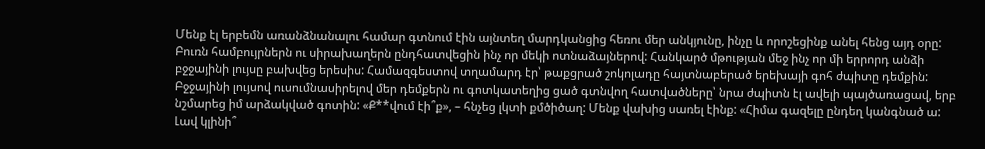Մենք էլ երբեմն առանձնանալու համար գտնում էին այնտեղ մարդկանցից հեռու մեր անկյունը, ինչը և որոշեցինք անել հենց այդ օրը: Բուռն համբույրներն ու սիրախաղերն ընդհատվեցին ինչ որ մեկի ոտնաձայներով: Հանկարծ մթության մեջ ինչ որ մի երրորդ անձի բջջայինի լույսը բախվեց երեսիս: Համազգեստով տղամարդ էր՝ թաքցրած շոկոլադը հայտնաբերած երեխայի գոհ ժպիտը դեմքին: Բջջայինի լույսով ուսումնասիրելով մեր դեմքերն ու գոտկատեղից ցած գտնվող հատվածները՝ նրա ժպիտն էլ ավելի պայծառացավ, երբ նշմարեց իմ արձակված գոտին: «Ք**վում էի՞ք», – հնչեց լկտի քմծիծաղ: Մենք վախից սառել էինք: «Հիմա գազելը ընդեղ կանգնած ա: Լավ կլինի՞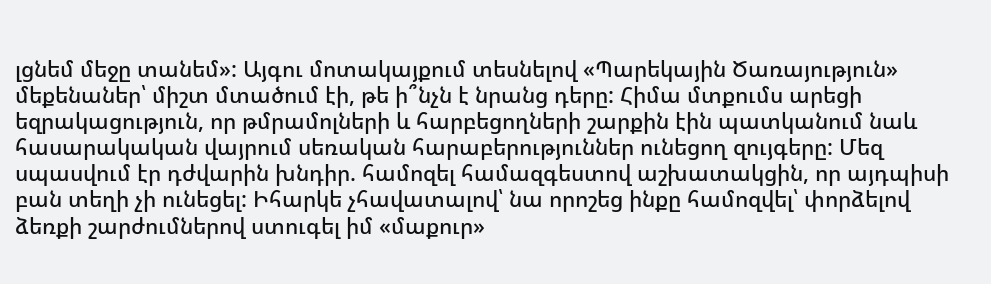լցնեմ մեջը տանեմ»: Այգու մոտակայքում տեսնելով «Պարեկային Ծառայություն» մեքենաներ՝ միշտ մտածում էի, թե ի՞նչն է նրանց դերը: Հիմա մտքումս արեցի եզրակացություն, որ թմրամոլների և հարբեցողների շարքին էին պատկանում նաև հասարակական վայրում սեռական հարաբերություններ ունեցող զույգերը: Մեզ սպասվում էր դժվարին խնդիր. համոզել համազգեստով աշխատակցին, որ այդպիսի բան տեղի չի ունեցել: Իհարկե չհավատալով՝ նա որոշեց ինքը համոզվել՝ փորձելով ձեռքի շարժումներով ստուգել իմ «մաքուր»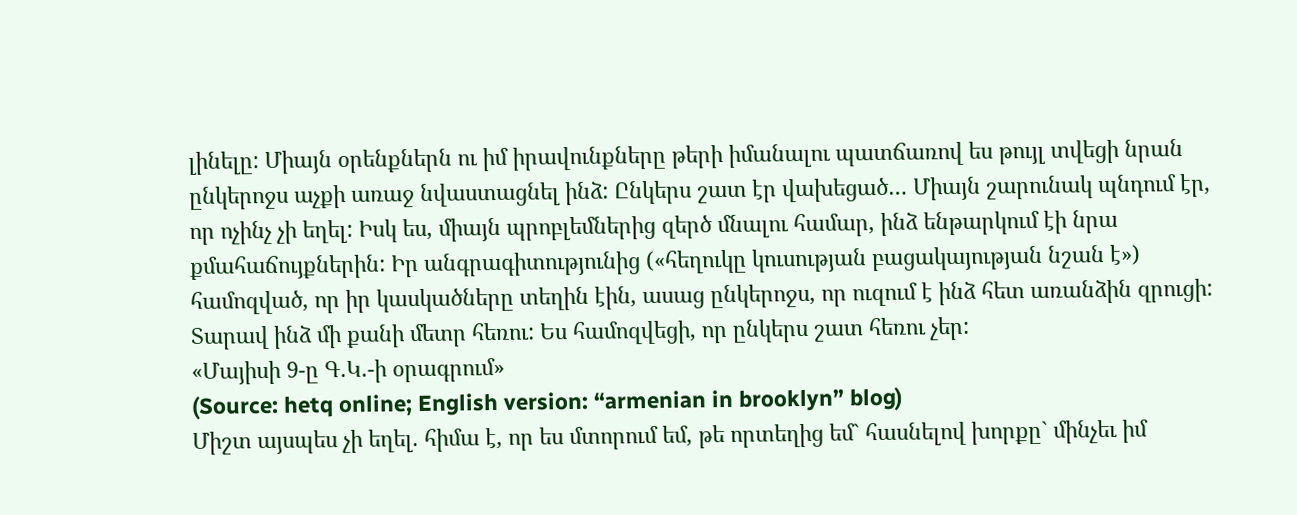լինելը: Միայն օրենքներն ու իմ իրավունքները թերի իմանալու պատճառով ես թույլ տվեցի նրան ընկերոջս աչքի առաջ նվաստացնել ինձ: Ընկերս շատ էր վախեցած… Միայն շարունակ պնդում էր, որ ոչինչ չի եղել: Իսկ ես, միայն պրոբլեմներից զերծ մնալու համար, ինձ ենթարկում էի նրա քմահաճույքներին: Իր անգրագիտությունից («հեղուկը կուսության բացակայության նշան է») համոզված, որ իր կասկածները տեղին էին, ասաց ընկերոջս, որ ուզում է ինձ հետ առանձին զրուցի: Տարավ ինձ մի քանի մետր հեռու: Ես համոզվեցի, որ ընկերս շատ հեռու չեր:
«Մայիսի 9-ը Գ.Կ.-ի օրագրում»
(Source: hetq online; English version: “armenian in brooklyn” blog)
Միշտ այսպես չի եղել. հիմա է, որ ես մտորում եմ, թե որտեղից եմ` հասնելով խորքը` մինչեւ իմ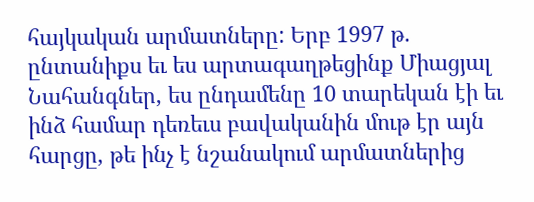հայկական արմատները: Երբ 1997 թ. ընտանիքս եւ ես արտագաղթեցինք Միացյալ Նահանգներ, ես ընդամենը 10 տարեկան էի եւ ինձ համար դեռեւս բավականին մութ էր այն հարցը, թե ինչ է նշանակում արմատներից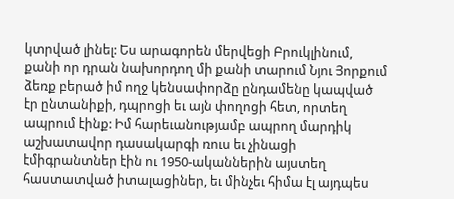կտրված լինել: Ես արագորեն մերվեցի Բրուկլինում, քանի որ դրան նախորդող մի քանի տարում Նյու Յորքում ձեռք բերած իմ ողջ կենսափորձը ընդամենը կապված էր ընտանիքի, դպրոցի եւ այն փողոցի հետ, որտեղ ապրում էինք: Իմ հարեւանությամբ ապրող մարդիկ աշխատավոր դասակարգի ռուս եւ չինացի էմիգրանտներ էին ու 1950-ականներին այստեղ հաստատված իտալացիներ, եւ մինչեւ հիմա էլ այդպես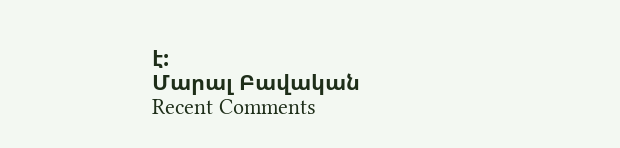է:
Մարալ Բավական
Recent Comments